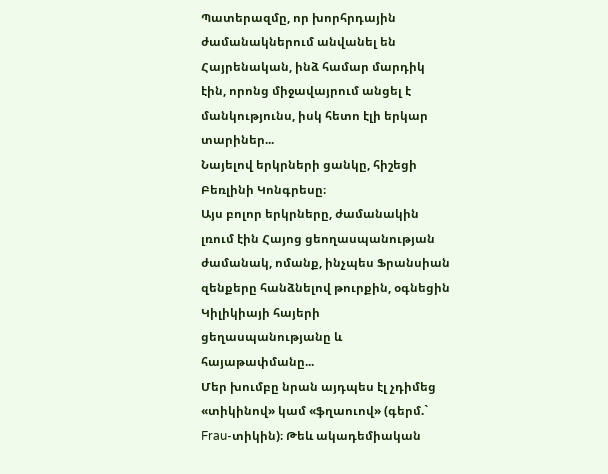Պատերազմը, որ խորհրդային ժամանակներում անվանել են Հայրենական, ինձ համար մարդիկ էին, որոնց միջավայրում անցել է մանկությունս, իսկ հետո էլի երկար տարիներ...
Նայելով երկրների ցանկը, հիշեցի Բեռլինի Կոնգրեսը։
Այս բոլոր երկրները, ժամանակին լռում էին Հայոց ցեողասպանության ժամանակ, ոմանք, ինչպես Ֆրանսիան զենքերը հանձնելով թուրքին, օգնեցին Կիլիկիայի հայերի ցեղասպանությանը և հայաթափմանը...
Մեր խումբը նրան այդպես էլ չդիմեց «տիկինով» կամ «ֆղաուով» (գերմ.` Frau-տիկին)։ Թեև ակադեմիական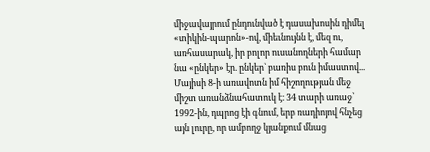միջավայրում ընդունված է դասախոսին դիմել «տիկին-պարոն»-ով, միեւնույնն է, մեզ ու, առհասարակ, իր բոլոր ուսանողների համար նա «ընկեր» էր. ընկեր` բառիս բուն իմաստով...
Մայիսի 8-ի առավոտն իմ հիշողության մեջ միշտ առանձնահատուկ է։ 34 տարի առաջ՝ 1992-ին, դպրոց էի գնում, երբ ռադիոյով հնչեց այն լուրը, որ ամբողջ կյանքում մնաց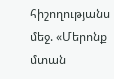հիշողությանս մեջ. «Մերոնք մտան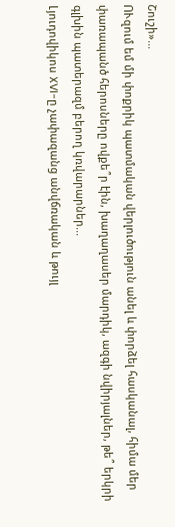Շուշի»...
ՈՒզում եմ մի փոքրիկ պատմական վերլուծություն անել և փորձել հասկանալ, հիմա մեր փառապանծ հերոսները ովքե՞ր էին, խաղաղասեր մարդիկ, ազգի նվիրյալներ, թե՞ երկրի գլխին պատերազմ բերող կռվարարներ...
Լյուդովիկոս XVI-ը չափազանց անվճռական և թույլ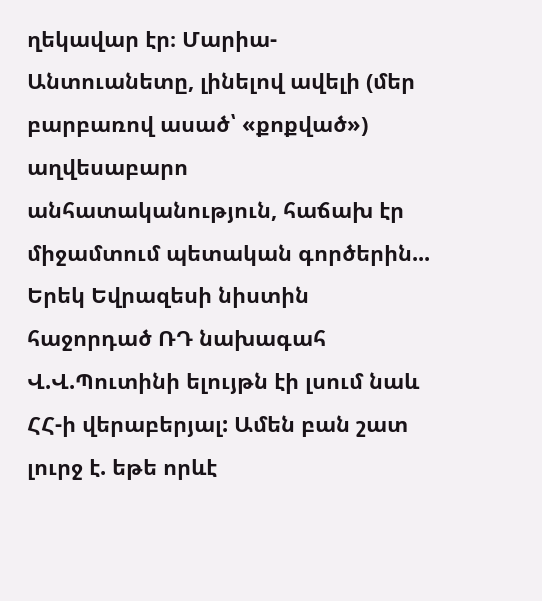ղեկավար էր։ Մարիա-Անտուանետը, լինելով ավելի (մեր բարբառով ասած՝ «քոքված») աղվեսաբարո անհատականություն, հաճախ էր միջամտում պետական գործերին...
Երեկ Եվրազեսի նիստին հաջորդած ՌԴ նախագահ Վ.Վ.Պուտինի ելույթն էի լսում նաև ՀՀ-ի վերաբերյալ: Ամեն բան շատ լուրջ է. եթե որևէ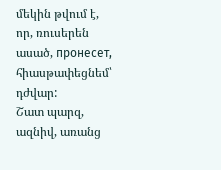մեկին թվում է, որ, ռուսերեն ասած, пронесет, հիասթափեցնեմ՝ դժվար:
Շատ պարզ, ազնիվ, առանց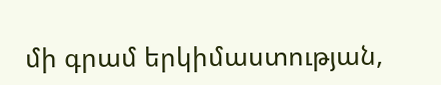մի գրամ երկիմաստության,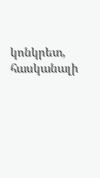կոնկրետ, հասկանալի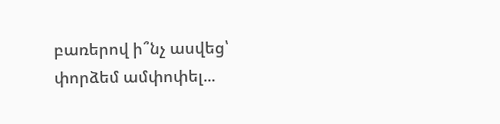բառերով ի՞նչ ասվեց՝ փորձեմ ամփոփել...